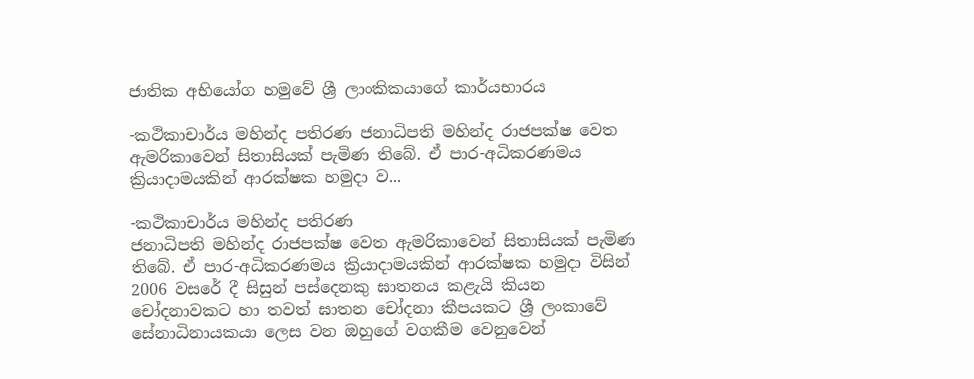ජාතික අභියෝග හමුවේ ශ්‍රී ලාංකිකයාගේ කාර්යභාරය

-කථිකාචාර්ය මහින්ද පතිරණ ජනාධිපති මහින්ද රාජපක්‌ෂ වෙත ඇමරිකාවෙන් සිතාසියක්‌ පැමිණ තිබේ. ඒ පාර-අධිකරණමය ක්‍රියාදාමයකින් ආරක්‌ෂක හමුදා ව...

-කථිකාචාර්ය මහින්ද පතිරණ
ජනාධිපති මහින්ද රාජපක්‌ෂ වෙත ඇමරිකාවෙන් සිතාසියක්‌ පැමිණ තිබේ. ඒ පාර-අධිකරණමය ක්‍රියාදාමයකින් ආරක්‌ෂක හමුදා විසින් 2006 වසරේ දී සිසුන් පස්‌දෙනකු ඝාතනය කළැයි කියන චෝදනාවකට හා තවත් ඝාතන චෝදනා කීපයකට ශ්‍රී ලංකාවේ සේනාධිනායකයා ලෙස වන ඔහුගේ වගකීම වෙනුවෙන්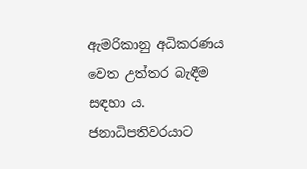ඇමරිකානු අධිකරණය වෙත උත්තර බැඳීම සඳහා ය. ජනාධිපතිවරයාට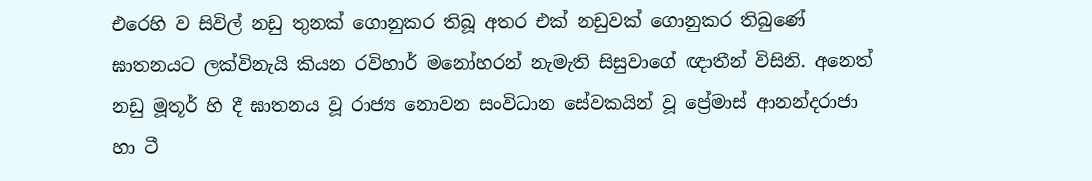එරෙහි ව සිවිල් නඩු තුනක්‌ ගොනුකර තිබූ අතර එක්‌ නඩුවක්‌ ගොනුකර තිබුණේ ඝාතනයට ලක්‌විනැයි කියන රවිහාර් මනෝහරන් නැමැති සිසුවාගේ ඥාතීන් විසිනි. අනෙත් නඩු මූතූර් හි දී ඝාතනය වූ රාජ්‍ය නොවන සංවිධාන සේවකයින් වූ ප්‍රේමාස්‌ ආනන්දරාජා හා ටී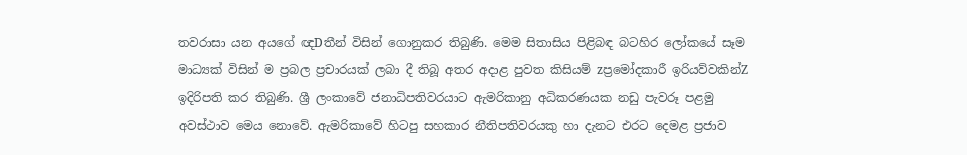තවරාසා යන අයගේ ඥDතීන් විසින් ගොනුකර තිබුණි. මෙම සිතාසිය පිළිබඳ බටහිර ලෝකයේ සෑම මාධ්‍යක්‌ විසින් ම ප්‍රබල ප්‍රචාරයක්‌ ලබා දී තිබූ අතර අදාළ පුවත කිසියම් zප්‍රමෝදකාරී ඉරියව්වකින්Z ඉදිරිපති කර තිබුණි. ශ්‍රී ලංකාවේ ජනාධිපතිවරයාට ඇමරිකානු අධිකරණයක නඩු පැවරූ පළමු අවස්‌ථාව මෙය නොවේ. ඇමරිකාවේ හිටපු සහකාර නීතිපතිවරයකු හා දැනට එරට දෙමළ ප්‍රජාව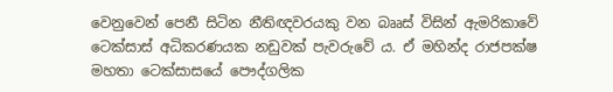වෙනුවෙන් පෙනී සිටින නීතිඥවරයකු වන බෲස්‌ විසින් ඇමරිකාවේ ටෙක්‌සාස්‌ අධිකරණයක නඩුවක්‌ පැවරුවේ ය. ඒ මහින්ද රාජපක්‌ෂ මහතා ටෙක්‌සාසයේ පෞද්ගලික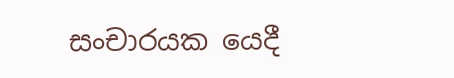සංචාරයක යෙදී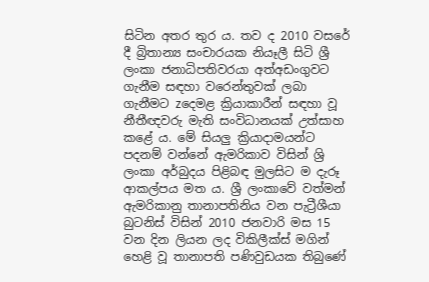සිටින අතර තුර ය. තව ද 2010 වසරේ දී බ්‍රිතාන්‍ය සංචාරයක නියෑලී සිටි ශ්‍රී ලංකා ජනාධිපතිවරයා අත්අඩංගුවට ගැනීම සඳහා වරෙන්තුවක්‌ ලබා ගැනීමට zදෙමළ ක්‍රියාකාරීන් සඳහා වූ නීතීඥවරු මැති සංවිධානයක්‌ උත්සාහ කළේ ය. මේ සියලු ක්‍රියාදාමයන්ට පදනම් වන්නේ ඇමරිකාව විසින් ශ්‍රි ලංකා අර්බුදය පිළිබඳ මුලසිට ම දැරූ ආකල්පය මත ය. ශ්‍රී ලංකාවේ වත්මන් ඇමරිකානු තානාපතිනිය වන පැට්‍රීශීයා බුටනිස්‌ විසින් 2010 ජනවාරි මස 15 වන දින ලියන ලද විකිලීක්‌ස්‌ මගින් හෙළි වූ තානාපති පණිවුඩයක තිබුණේ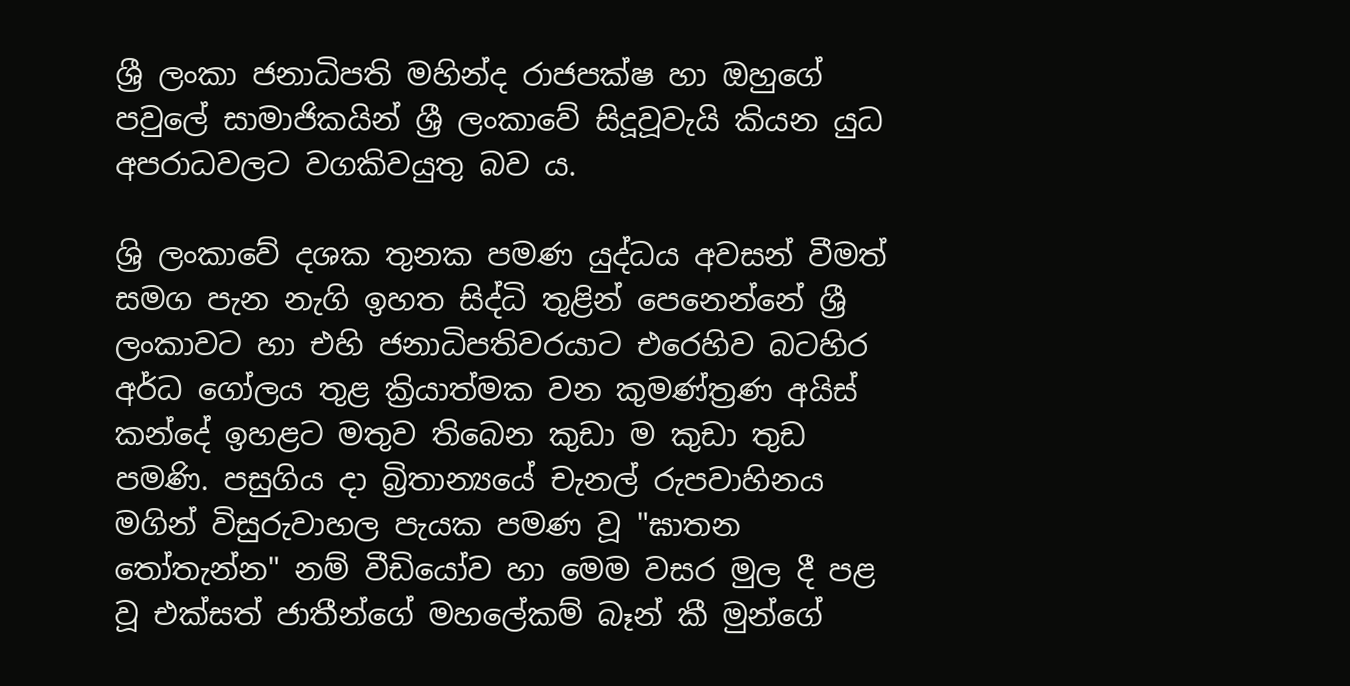ශ්‍රී ලංකා ජනාධිපති මහින්ද රාජපක්‌ෂ හා ඔහුගේ පවුලේ සාමාජිකයින් ශ්‍රී ලංකාවේ සිදූවූවැයි කියන යුධ අපරාධවලට වගකිවයුතු බව ය.

ශ්‍රි ලංකාවේ දශක තුනක පමණ යුද්ධය අවසන් වීමත් සමග පැන නැගි ඉහත සිද්ධි තුළින් පෙනෙන්නේ ශ්‍රී ලංකාවට හා එහි ජනාධිපතිවරයාට එරෙහිව බටහිර අර්ධ ගෝලය තුළ ක්‍රියාත්මක වන කුමණ්‌ත්‍රණ අයිස්‌ කන්දේ ඉහළට මතුව තිබෙන කුඩා ම කුඩා තුඩ පමණි. පසුගිය දා බ්‍රිතාන්‍යයේ චැනල් රුපවාහිනය මගින් විසුරුවාහල පැයක පමණ වූ "ඝාතන තෝතැන්න" නම් වීඩියෝව හා මෙම වසර මුල දී පළ වූ එක්‌සත් ජාතීන්ගේ මහලේකම් බෑන් කී මුන්ගේ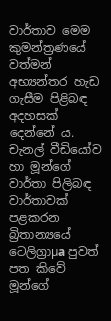වාර්තාව මෙම කුමන්ත්‍රණයේ වත්මන් අභ්‍යන්තර හැඩ ගැසීම පිළිබඳ අදහසක්‌ දෙන්නේ ය. චැනල් වීඩියෝව හා මූන්ගේ වාර්තා පිලිබඳ වාර්තාවක්‌ පළකරන බ්‍රිතාන්‍යයේ ටෙලිග්‍රාµa පුවත් පත කිවේ මූන්ගේ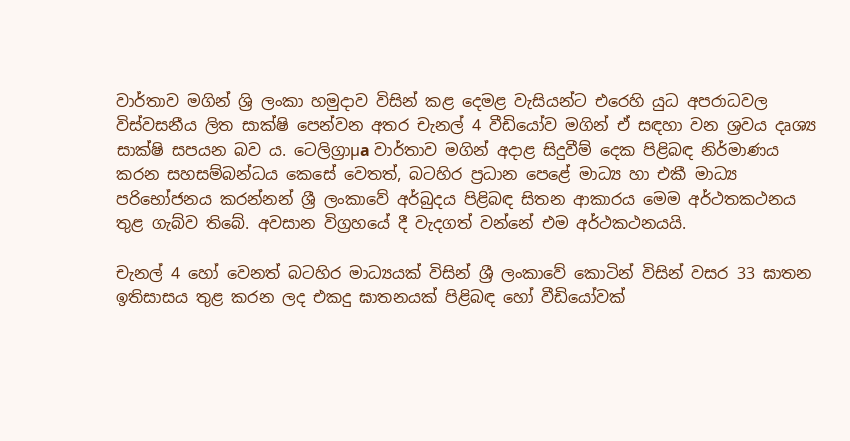වාර්තාව මගින් ශ්‍රි ලංකා හමුදාව විසින් කළ දෙමළ වැසියන්ට එරෙහි යුධ අපරාධවල විස්‌වසනීය ලිත සාක්‌ෂි පෙන්වන අතර චැනල් 4 වීඩියෝව මගින් ඒ සඳහා වන ශ්‍රවය දෘශ්‍ය සාක්‌ෂි සපයන බව ය. ටෙලිග්‍රාµa වාර්තාව මගින් අදාළ සිදුවීම් දෙක පිළිබඳ නිර්මාණය කරන සහසම්බන්ධය කෙසේ වෙතත්, බටහිර ප්‍රධාන පෙළේ මාධ්‍ය හා එකී මාධ්‍ය පරිභෝජනය කරන්නන් ශ්‍රී ලංකාවේ අර්බුදය පිළිබඳ සිතන ආකාරය මෙම අර්ථතකථනය තුළ ගැබ්ව තිබේ. අවසාන විග්‍රහයේ දී වැදගත් වන්නේ එම අර්ථකථනයයි.

චැනල් 4 හෝ වෙනත් බටහිර මාධ්‍යයක්‌ විසින් ශ්‍රී ලංකාවේ කොටින් විසින් වසර 33 ඝාතන ඉතිසාසය තුළ කරන ලද එකදු ඝාතනයක්‌ පිළිබඳ හෝ වීඩියෝවක්‌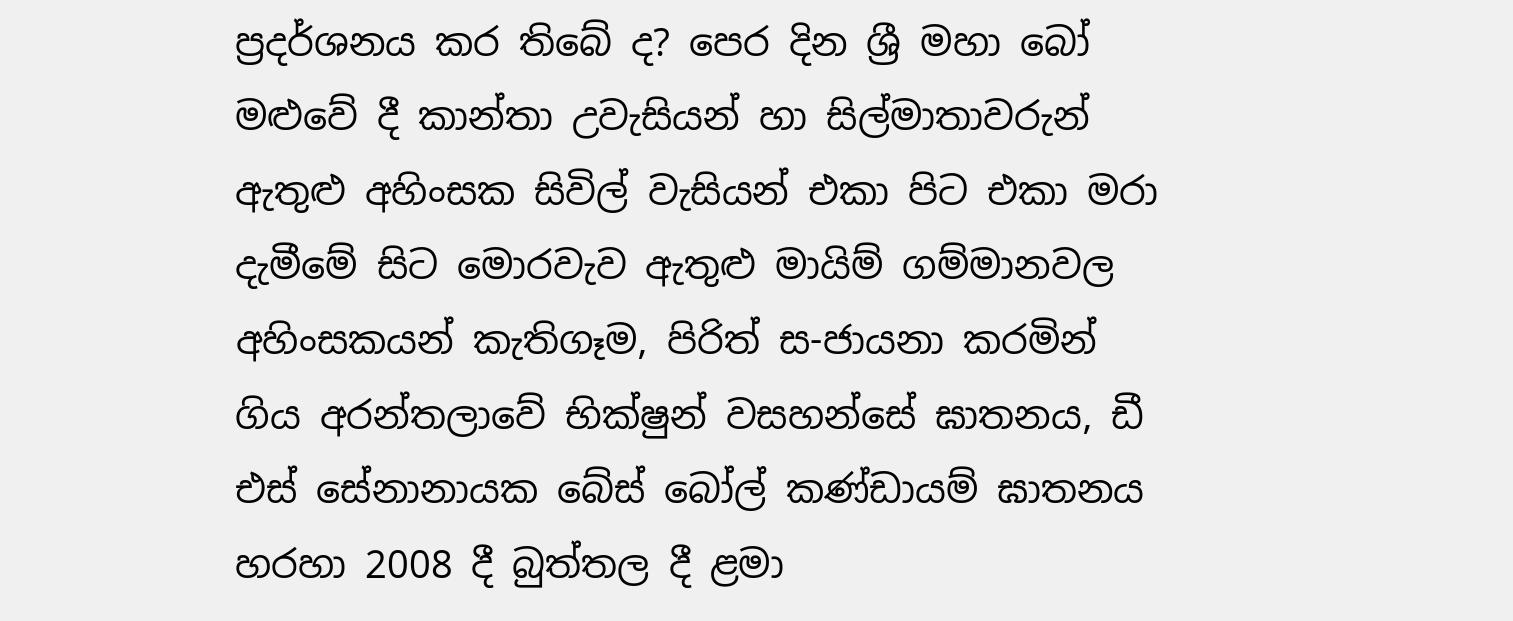ප්‍රදර්ශනය කර තිබේ ද? පෙර දින ශ්‍රී මහා බෝ මළුවේ දී කාන්තා උවැසියන් හා සිල්මාතාවරුන් ඇතුළු අහිංසක සිවිල් වැසියන් එකා පිට එකා මරා දැමීමේ සිට මොරවැව ඇතුළු මායිම් ගම්මානවල අහිංසකයන් කැතිගෑම, පිරිත් ස-ජායනා කරමින් ගිය අරන්තලාවේ භික්‌ෂුන් වසහන්සේ ඝාතනය, ඩී එස්‌ සේනානායක බේස්‌ බෝල් කණ්‌ඩායම් ඝාතනය හරහා 2008 දී බුත්තල දී ළමා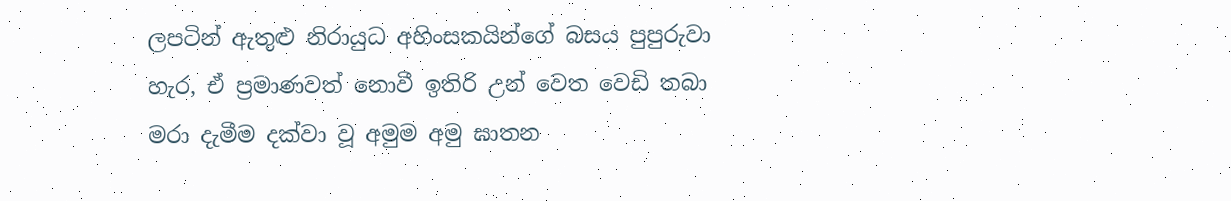ලපටින් ඇතුළු නිරායුධ අහිංසකයින්ගේ බසය පුපුරුවා හැර, ඒ ප්‍රමාණවත් නොවී ඉතිරි උන් වෙත වෙඩි තබා මරා දැමීම දක්‌වා වූ අමුම අමු ඝාතන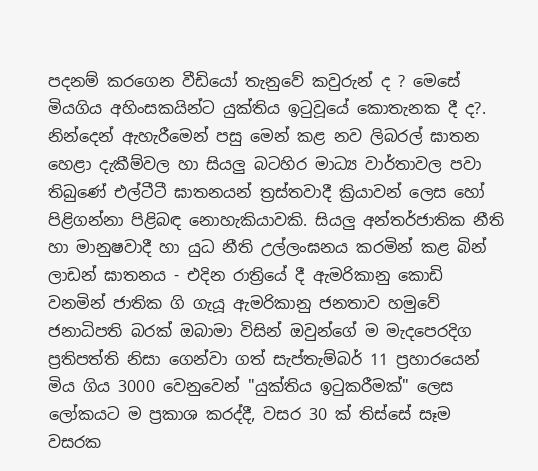පදනම් කරගෙන වීඩියෝ තැනුවේ කවුරුන් ද ? මෙසේ මියගිය අහිංසකයින්ට යුක්‌තිය ඉටුවූයේ කොතැනක දී ද?. නින්දෙන් ඇහැරීමෙන් පසු මෙන් කළ නව ලිබරල් ඝාතන හෙළා දැකීම්වල හා සියලු බටහිර මාධ්‍ය වාර්තාවල පවා තිබුණේ එල්ටීටී ඝාතනයන් ත්‍රස්‌තවාදී ක්‍රියාවන් ලෙස හෝ පිළිගන්නා පිළිබඳ නොහැකියාවකි. සියලු අන්තර්ජාතික නීති හා මානුෂවාදී හා යුධ නීති උල්ලංඝනය කරමින් කළ බින් ලාඩන් ඝාතනය - එදින රාත්‍රියේ දී ඇමරිකානු කොඩි වනමින් ජාතික ගි ගැයූ ඇමරිකානු ජනතාව හමුවේ ජනාධිපති බරක්‌ ඔබාමා විසින් ඔවුන්ගේ ම මැදපෙරදිග ප්‍රතිපත්ති නිසා ගෙන්වා ගත් සැප්තැම්බර් 11 ප්‍රහාරයෙන් මිය ගිය 3000 වෙනුවෙන් "යුක්‌තිය ඉටුකරීමක්‌" ලෙස ලෝකයට ම ප්‍රකාශ කරද්දී, වසර 30 ක්‌ තිස්‌සේ සෑම වසරක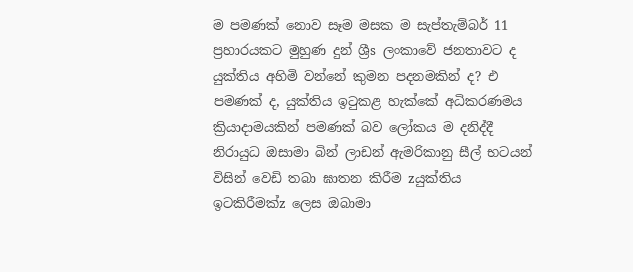ම පමණක්‌ නොව සෑම මසක ම සැප්තැම්බර් 11 ප්‍රහාරයකට මුහුණ දුන් ශ්‍රීs ලංකාවේ ජනතාවට ද යුක්‌තිය අහිමි වන්නේ කුමන පදනමකින් ද? එ පමණක්‌ ද, යුක්‌තිය ඉටුකළ හැක්‌කේ අධිකරණමය ක්‍රියාදාමයකින් පමණක්‌ බව ලෝකය ම දනිද්දී නිරායුධ ඔසාමා බින් ලාඩන් ඇමරිකානු සීල් භටයන් විසින් වෙඩි තබා ඝාතන කිරීම zයුක්‌තිය ඉටකිරීමක්‌z ලෙස ඔබාමා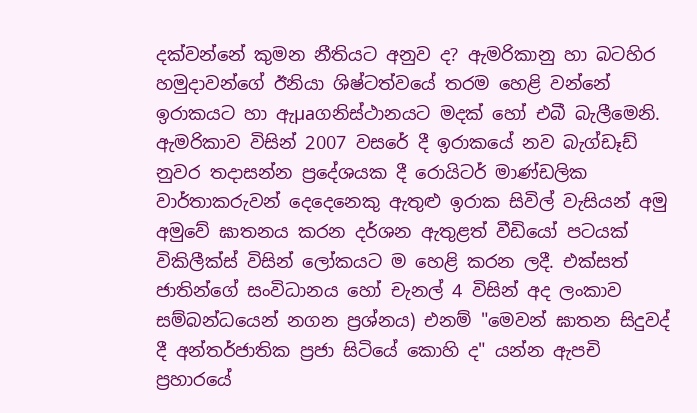දක්‌වන්නේ කුමන නීතියට අනුව ද? ඇමරිකානු හා බටහිර හමුදාවන්ගේ ඊනියා ශිෂ්ටත්වයේ තරම හෙළි වන්නේ ඉරාකයට හා ඇµaගනිස්‌ථානයට මදක්‌ හෝ එබී බැලීමෙනි. ඇමරිකාව විසින් 2007 වසරේ දී ඉරාකයේ නව බැග්ඩෑඩ් නුවර තදාසන්න ප්‍රදේශයක දී රොයිටර් මාණ්‌ඩලික වාර්තාකරුවන් දෙදෙනෙකු ඇතුළු ඉරාක සිවිල් වැසියන් අමු අමුවේ ඝාතනය කරන දර්ශන ඇතුළත් වීඩියෝ පටයක්‌ විකිලීක්‌ස්‌ විසින් ලෝකයට ම හෙළි කරන ලදී. එක්‌සත් ජාතින්ගේ සංවිධානය හෝ චැනල් 4 විසින් අද ලංකාව සම්බන්ධයෙන් නගන ප්‍රශ්නය) එනම් "මෙවන් ඝාතන සිදුවද් දී අන්තර්ජාතික ප්‍රජා සිටියේ කොහි ද" යන්න ඇපචි ප්‍රහාරයේ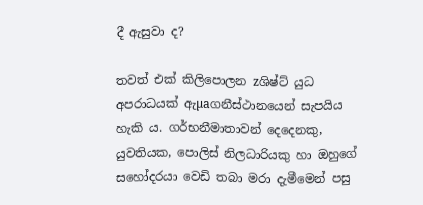දී ඇසුවා ද?

තවත් එක්‌ කිලිපොලන zශිෂ්ට්‌ යුධ අපරාධයක්‌ ඇµaගනීස්‌ථානයෙන් සැපයිය හැකි ය. ගර්භනීමාතාවන් දෙදෙනකු, යුවතියක, පොලිස්‌ නිලධාරියකු හා ඔහුගේ සහෝදරයා වෙඩි තබා මරා දැමීමෙන් පසු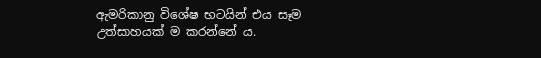ඇමරිකානු විශේෂ භටයින් එය සෑම උත්සාහයක්‌ ම කරන්නේ ය.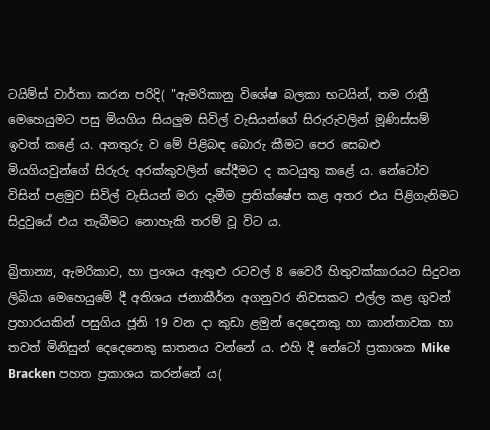ටයිම්ස්‌ වාර්තා කරන පරිදි( "ඇමරිකානු විශේෂ බලකා භටයින්, තම රාත්‍රී මෙහෙයුමට පසු මියගිය සියලුම සිවිල් වැසියන්ගේ සිරුරුවලින් මූණිස්‌සම් ඉවත් කළේ ය. අනතුරු ව මේ පිළිබඳ බොරු කීමට පෙර සෙබළු මියගියවුන්ගේ සිරුරු අරක්‌කුවලින් සේදීමට ද කටයුතු කළේ ය. නේටෝව විසින් පළමුව සිවිල් වැසියන් මරා දැමීම ප්‍රතික්‌ෂේප කළ අතර එය පිළිගැනිමට සිදුවුයේ එය තැබීමට නොහැකි තරම් වූ විට ය.

බ්‍රිතාන්‍ය, ඇමරිකාව, හා ප්‍රංශය ඇතුළු රටවල් 8 වෛරී හිතුවක්‌කාරයට සිදුවන ලිබියා මෙහෙයුමේ දී අතිශය ජනාකීර්න අගනුවර නිවසකට එල්ල කළ ගුවන් ප්‍රහාරයකින් පසුගිය ජූනි 19 වන දා කුඩා ළමුන් දෙදෙනකු හා කාන්තාවක හා තවත් මිනිසුන් දෙදෙනෙකු ඝාතනය වන්නේ ය. එහි දී නේටෝ ප්‍රකාශක Mike Bracken පහත ප්‍රකාශය කරන්නේ ය(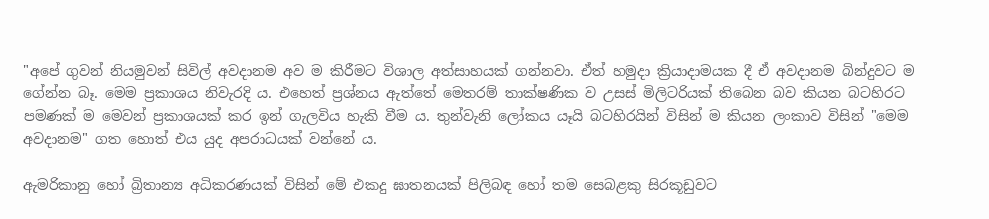"අපේ ගුවන් නියමුවන් සිවිල් අවදානම අව ම කිරීමට විශාල අත්සාහයක්‌ ගන්නවා. ඒත් හමුදා ක්‍රියාදාමයක දී ඒ අවදානම බින්දුවට ම ගේන්න බෑ. මෙම ප්‍රකාශය නිවැරදි ය. එහෙත් ප්‍රශ්නය ඇත්තේ මෙතරම් තාක්‌ෂණික ව උසස්‌ මිලිටරියක්‌ තිබෙන බව කියන බටහිරට පමණක්‌ ම මෙවන් ප්‍රකාශයක්‌ කර ඉන් ගැලවිය හැකි වීම ය. තුන්වැනි ලෝකය යෑයි බටහිරයින් විසින් ම කියන ලංකාව විසින් "මෙම අවදානම" ගත හොත් එය යුද අපරාධයක්‌ වන්නේ ය.

ඇමරිකානු හෝ බ්‍රිතාන්‍ය අධිකරණයක්‌ විසින් මේ එකදු ඝාතනයක්‌ පිලිබඳ හෝ තම සෙබළකු සිරකූඩුවට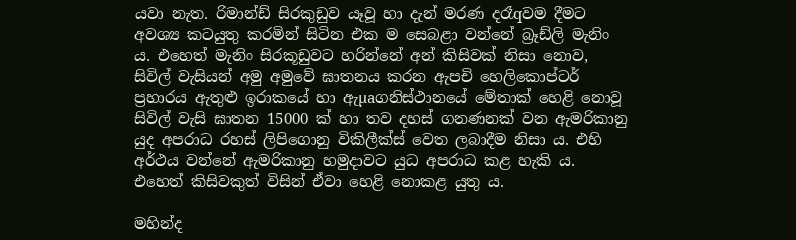යවා නැත. රිමාන්ඩ් සිරකුඩුව යෑවූ හා දැන් මරණ දරෑqවම දීමට අවශ්‍ය කටයුතු කරමින් සිටින එක ම සෙබළා වන්නේ බ්‍රෑඩ්ලි මැනිං ය. එහෙත් මැනිං සිරකූඩුවට හරින්නේ අන් කිසිවක්‌ නිසා නොව, සිවිල් වැසියන් අමු අමුවේ ඝාතනය කරන ඇපචි හෙලිකොප්ටර් ප්‍රහාරය ඇතුළු ඉරාකයේ හා ඇµaගනිස්‌ථානයේ මේතාක්‌ හෙළි නොවූ සිවිල් වැසි ඝාතන 15000 ක්‌ හා තව දහස්‌ ගනණනක්‌ වන ඇමරිකානු යුද අපරාධ රහස්‌ ලිපිගොනු විකිලීක්‌ස්‌ වෙත ලබාදීම නිසා ය. එහි අර්ථය වන්නේ ඇමරිකානු හමුදාවට යුධ අපරාධ කළ හැකි ය. එහෙත් කිසිවකුත් විසින් ඒවා හෙළි නොකළ යුතු ය.

මහින්ද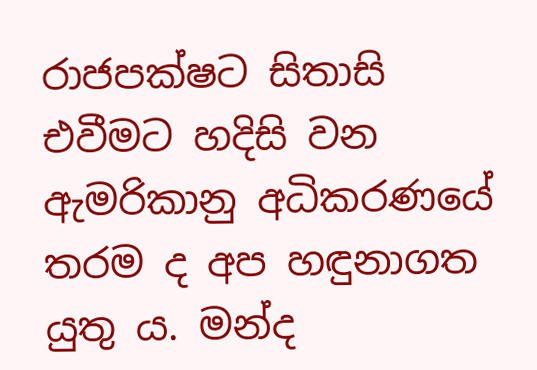රාජපක්‌ෂට සිතාසි එවීමට හදිසි වන ඇමරිකානු අධිකරණයේ තරම ද අප හඳුනාගත යුතු ය. මන්ද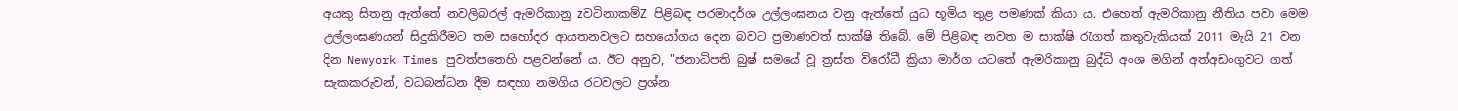අයකු සිතනු ඇත්තේ නවලිබරල් ඇමරිකානු zවටිනාකම්Z පිළිබඳ පරමාදර්ශ උල්ලංඝනය වනු ඇත්තේ යුධ භූමිය තුළ පමණක්‌ කියා ය. එහෙත් ඇමරිකානු නීතිය පවා මෙම උල්ලංඝණයන් සිදුකිරීමට තම සහෝදර ආයතනවලට සහයෝගය දෙන බවට ප්‍රමාණවත් සාක්‌ෂි තිබේ. මේ පිළිබඳ නවත ම සාක්‌ෂි රැගත් කතුවැකියක්‌ 2011 මැයි 21 වන දින Newyork Times පුවත්පතෙහි පළවන්නේ ය. ඊට අනුව, "ජනාධිපති බුෂ් සමයේ වූ ත්‍රස්‌ත විරෝධී ක්‍රියා මාර්ග යටතේ ඇමරිකානු බුද්ධි අංශ මගින් අත්අඩංගුවට ගත් සැකකරුවන්, වධබන්ධන දීම සඳහා නමගිය රටවලට ප්‍රශ්න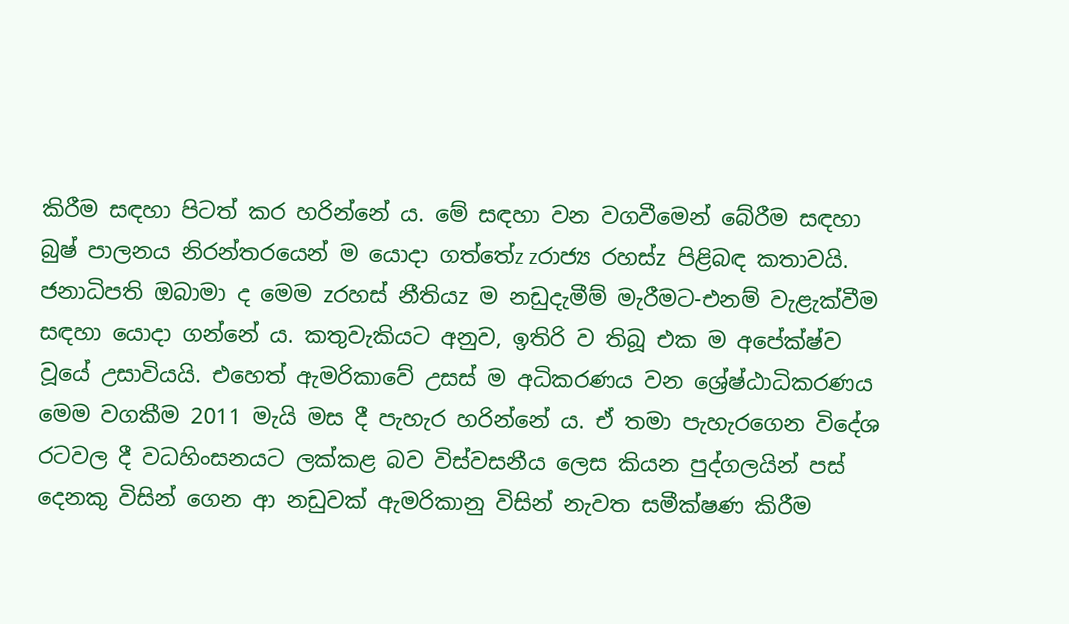කිරීම සඳහා පිටත් කර හරින්නේ ය. මේ සඳහා වන වගවීමෙන් බේරීම සඳහා බුෂ් පාලනය නිරන්තරයෙන් ම යොදා ගත්තේz zරාජ්‍ය රහස්‌z පිළිබඳ කතාවයි. ජනාධිපති ඔබාමා ද මෙම zරහස්‌ නීතියz ම නඩුදැමීම් මැරීමට-එනම් වැළැක්‌වීම සඳහා යොදා ගන්නේ ය. කතුවැකියට අනුව, ඉතිරි ව තිබූ එක ම අපේක්‌ෂ්ව වූයේ උසාවියයි. එහෙත් ඇමරිකාවේ උසස්‌ ම අධිකරණය වන ශ්‍රේෂ්ඨාධිකරණය මෙම වගකීම 2011 මැයි මස දී පැහැර හරින්නේ ය. ඒ තමා පැහැරගෙන විදේශ රටවල දී වධහිංසනයට ලක්‌කළ බව විස්‌වසනීය ලෙස කියන පුද්ගලයින් පස්‌ දෙනකු විසින් ගෙන ආ නඩුවක්‌ ඇමරිකානු විසින් නැවත සමීක්‌ෂණ කිරීම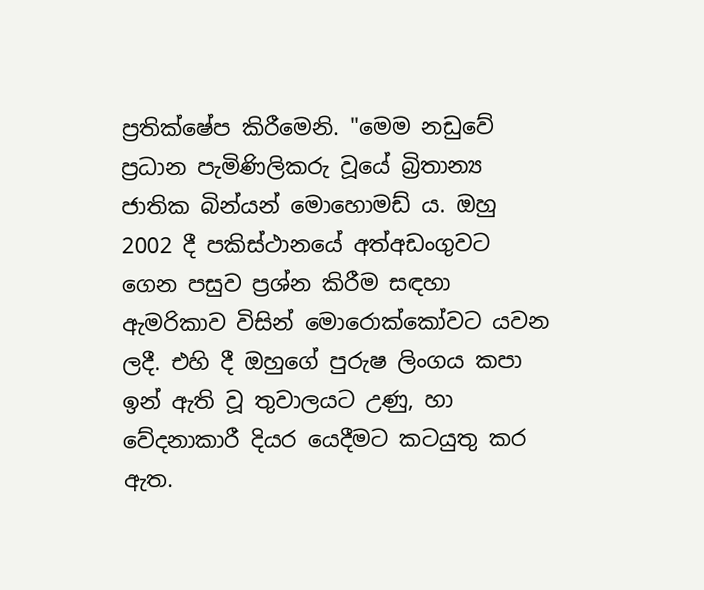ප්‍රතික්‌ෂේප කිරීමෙනි. "මෙම නඩුවේ ප්‍රධාන පැමිණිලිකරු වූයේ බ්‍රිතාන්‍ය ජාතික බින්යන් මොහොමඩ් ය. ඔහු 2002 දී පකිස්‌ථානයේ අත්අඩංගුවට ගෙන පසුව ප්‍රශ්න කිරීම සඳහා ඇමරිකාව විසින් මොරොක්‌කෝවට යවන ලදී. එහි දී ඔහුගේ පුරුෂ ලිංගය කපා ඉන් ඇති වූ තුවාලයට උණු, හා වේදනාකාරී දියර යෙදීමට කටයුතු කර ඇත.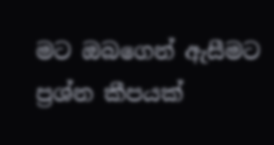මට ඔබගෙන් ඇසීමට ප්‍රශ්න කීපයක්‌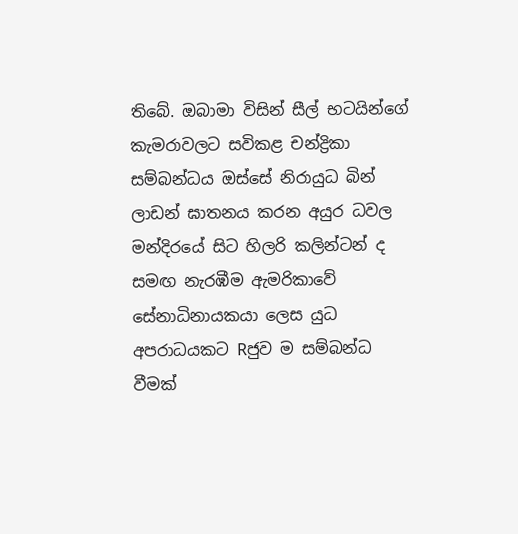තිබේ. ඔබාමා විසින් සීල් භටයින්ගේ කැමරාවලට සවිකළ චන්ද්‍රිකා සම්බන්ධය ඔස්‌සේ නිරායුධ බින් ලාඩන් ඝාතනය කරන අයුර ධවල මන්දිරයේ සිට හිලරි කලින්ටන් ද සමඟ නැරඹීම ඇමරිකාවේ සේනාධිනායකයා ලෙස යුධ අපරාධයකට Rජුව ම සම්බන්ධ වීමක්‌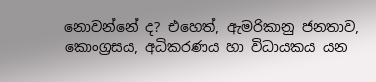නොවන්නේ ද? එහෙත්, ඇමරිකානු ජනතාව, කොංග්‍රසය, අධිකරණය හා විධායකය යන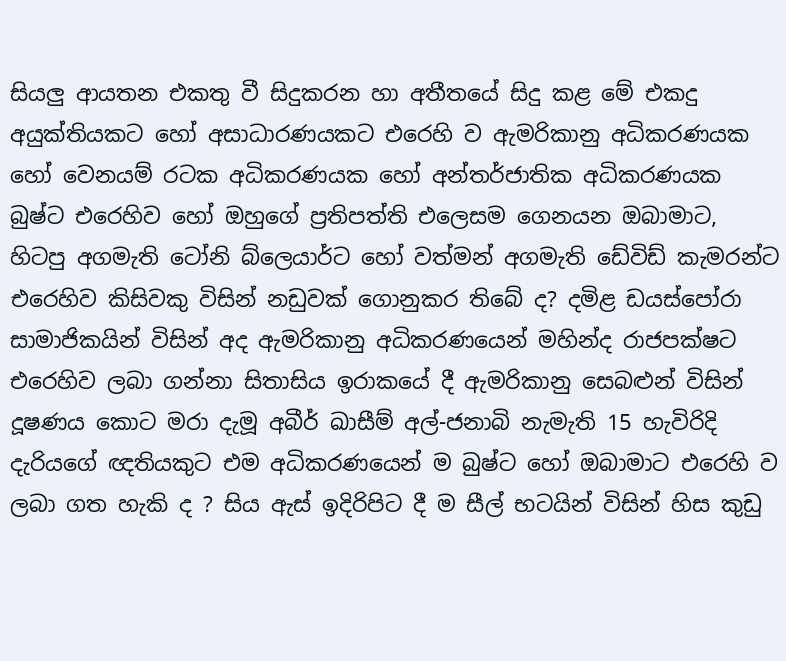සියලු ආයතන එකතු වී සිදුකරන හා අතීතයේ සිදු කළ මේ එකදු අයුක්‌තියකට හෝ අසාධාරණයකට එරෙහි ව ඇමරිකානු අධිකරණයක හෝ වෙනයම් රටක අධිකරණයක හෝ අන්තර්ජාතික අධිකරණයක බුෂ්ට එරෙහිව හෝ ඔහුගේ ප්‍රතිපත්ති එලෙසම ගෙනයන ඔබාමාට, හිටපු අගමැති ටෝනි බ්ලෙයාර්ට හෝ වත්මන් අගමැති ඩේවිඩ් කැමරන්ට එරෙහිව කිසිවකු විසින් නඩුවක්‌ ගොනුකර තිබේ ද? දමිළ ඩයස්‌පෝරා සාමාජිකයින් විසින් අද ඇමරිකානු අධිකරණයෙන් මහින්ද රාජපක්‌ෂට එරෙහිව ලබා ගන්නා සිතාසිය ඉරාකයේ දී ඇමරිකානු සෙබළුන් විසින් දූෂණය කොට මරා දැමූ අබීර් ඛාසීම් අල්-ජනාබි නැමැති 15 හැවිරිදි දැරියගේ ඥතියකුට එම අධිකරණයෙන් ම බුෂ්ට හෝ ඔබාමාට එරෙහි ව ලබා ගත හැකි ද ? සිය ඇස්‌ ඉදිරිපිට දී ම සීල් භටයින් විසින් හිස කුඩු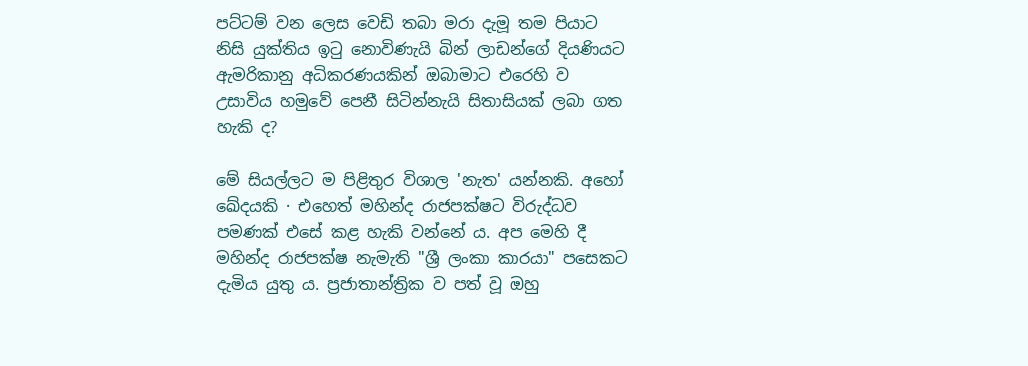පට්‌ටම් වන ලෙස වෙඩි තබා මරා දැමූ තම පියාට නිසි යුක්‌තිය ඉටු නොවිණැයි බින් ලාඩන්ගේ දියණියට ඇමරිකානු අධිකරණයකින් ඔබාමාට එරෙහි ව උසාවිය හමුවේ පෙනී සිටින්නැයි සිතාසියක්‌ ලබා ගත හැකි ද?

මේ සියල්ලට ම පිළිතුර විශාල 'නැත' යන්නකි. අහෝ ඛේදයකි · එහෙත් මහින්ද රාජපක්‌ෂට විරුද්ධව පමණක්‌ එසේ කළ හැකි වන්නේ ය. අප මෙහි දී මහින්ද රාජපක්‌ෂ නැමැති "ශ්‍රී ලංකා කාරයා" පසෙකට දැමිය යුතු ය. ප්‍රජාතාන්ත්‍රික ව පත් වූ ඔහු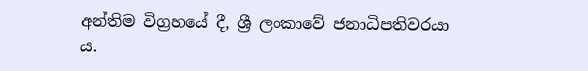අන්තිම විග්‍රහයේ දී, ශ්‍රී ලංකාවේ ජනාධිපතිවරයා ය.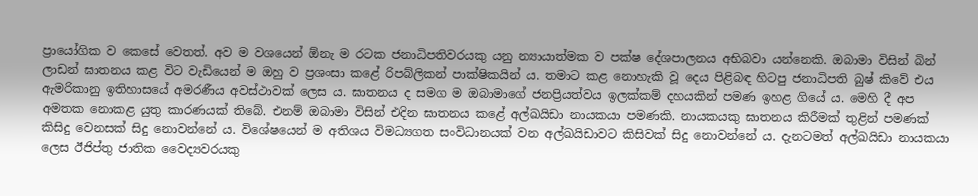ප්‍රායෝගික ව කෙසේ වෙතත්. අව ම වශයෙන් ඕනැ ම රටක ජනාධිපතිවරයකු යනු න්‍යායාත්මක ව පක්‌ෂ දේශපාලනය අභිබවා යන්නෙකි. ඔබාමා විසින් බින් ලාඩන් ඝාතනය කළ විට වැඩියෙන් ම ඔහු ව ප්‍රශංසා කළේ රිපබ්ලිකන් පාක්‌ෂිකයින් ය. තමාට කළ නොහැකි වූ දෙය පිළිබඳ හිටපු ජනාධිපති බුෂ් කිවේ එය ඇමරිකානු ඉතිහාසයේ අමරණීය අවස්‌ථාවක්‌ ලෙස ය. ඝාතනය ද සමග ම ඔබාමාගේ ජනප්‍රියත්වය ඉලක්‌කම් දහයකින් පමණ ඉහළ ගියේ ය. මෙහි දී අප අමතක නොකළ යුතු කාරණයක්‌ තිබේ. එනම් ඔබාමා විසින් එදින ඝාතනය කළේ අල්ඛයිඩා නායකයා පමණකි. නායකයකු ඝාතනය කිරීමක්‌ තුළින් පමණක්‌ කිසිදු වෙනසක්‌ සිදු නොවන්නේ ය. විශේෂයෙන් ම අතිශය විමධ්‍යගත සංවිධානයක්‌ වන අල්ඛයිඩාවට කිසිවක්‌ සිදු නොවන්නේ ය. දැනටමත් අල්ඛයිඩා නායකයා ලෙස ඊජිප්තු ජාතික වෛද්‍යවරයකු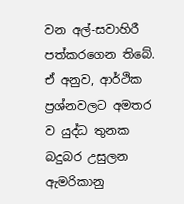වන අල්-සවාහිරී පත්කරගෙන තිබේ. ඒ අනුව, ආර්ථික ප්‍රශ්නවලට අමතර ව යුද්ධ තුනක බදුබර උසුලන ඇමරිකානු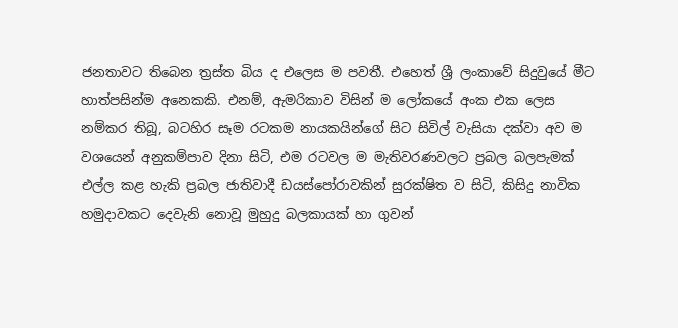ජනතාවට තිබෙන ත්‍රස්‌ත බිය ද එලෙස ම පවතී. එහෙත් ශ්‍රී ලංකාවේ සිදුවුයේ මීට හාත්පසින්ම අනෙකකි. එනම්, ඇමරිකාව විසින් ම ලෝකයේ අංක එක ලෙස නම්කර තිබූ, බටහිර සෑම රටකම නායකයින්ගේ සිට සිවිල් වැසියා දක්‌වා අව ම වශයෙන් අනුකම්පාව දිනා සිටි, එම රටවල ම මැතිවරණවලට ප්‍රබල බලපැමක්‌ එල්ල කළ හැකි ප්‍රබල ජාතිවාදී ඩයස්‌පෝරාවකින් සුරක්‌ෂිත ව සිටි, කිසිදු නාවික හමුදාවකට දෙවැනි නොවූ මුහුදු බලකායක්‌ හා ගුවන්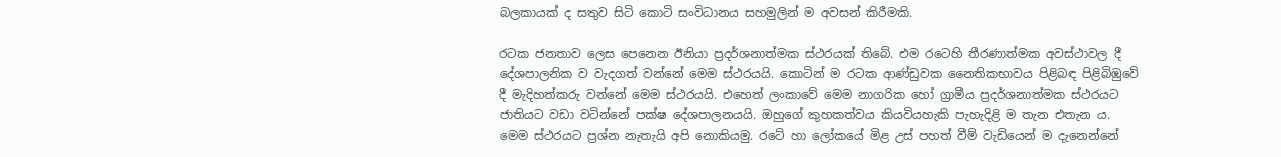බලකායක්‌ ද සතුව සිටි කොටි සංවිධානය සහමුලින් ම අවසන් කිරීමකි.

රටක ජනතාව ලෙස පෙනෙන ඊනියා ප්‍රදර්ශනාත්මක ස්‌ථරයක්‌ තිබේ. එම රටෙහි තීරණාත්මක අවස්‌ථාවල දී දේශපාලනික ව වැදගත් වන්නේ මෙම ස්‌ථරයයි. කොටින් ම රටක ආණ්‌ඩුවක නෛතිකභාවය පිළිබඳ පිළිබිඹුවේ දී මැදිහත්කරු වන්නේ මෙම ස්‌ථරයයි. එහෙත් ලංකාවේ මෙම නාගරික හෝ ග්‍රාමීය ප්‍රදර්ශනාත්මක ස්‌ථරයට ජාතියට වඩා වටින්නේ පක්‌ෂ දේශපාලනයයි. ඔහුගේ කුහකත්වය කියවියහැකි පැහැදිළි ම තැන එතැන ය. මෙම ස්‌ථරයට ප්‍රශ්න නැතැයි අපි නොකියමු. රටේ හා ලෝකයේ මිළ උස්‌ පහත් වීම් වැඩියෙන් ම දැනෙන්නේ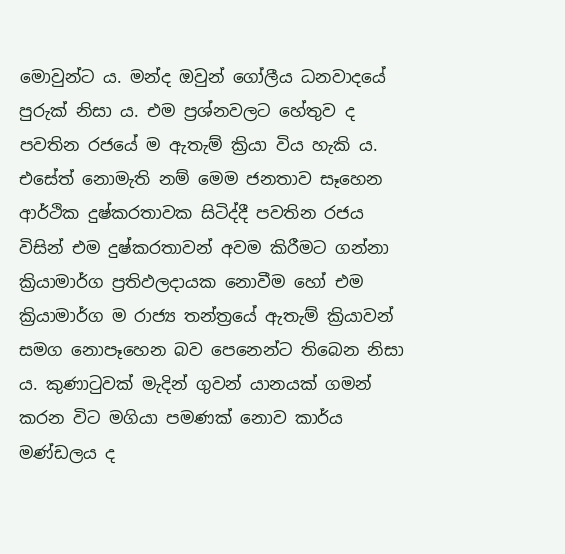මොවුන්ට ය. මන්ද ඔවුන් ගෝලීය ධනවාදයේ පුරුක්‌ නිසා ය. එම ප්‍රශ්නවලට හේතුව ද පවතින රජයේ ම ඇතැම් ක්‍රියා විය හැකි ය. එසේත් නොමැති නම් මෙම ජනතාව සෑහෙන ආර්ථික දුෂ්කරතාවක සිටිද්දී පවතින රජය විසින් එම දුෂ්කරතාවන් අවම කිරීමට ගන්නා ක්‍රියාමාර්ග ප්‍රතිඵලදායක නොවීම හෝ එම ක්‍රියාමාර්ග ම රාජ්‍ය තන්ත්‍රයේ ඇතැම් ක්‍රියාවන් සමග නොපෑහෙන බව පෙනෙන්ට තිබෙන නිසා ය. කුණාටුවක්‌ මැදින් ගුවන් යානයක්‌ ගමන් කරන විට මගියා පමණක්‌ නොව කාර්ය මණ්‌ඩලය ද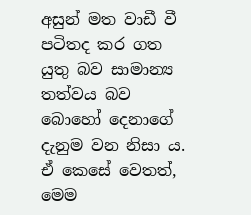අසුන් මත වාඩී වී පටිතද කර ගත යුතු බව සාමාන්‍ය තත්වය බව බොහෝ දෙනාගේ දැනුම වන නිසා ය. ඒ කෙසේ වෙතත්, මෙම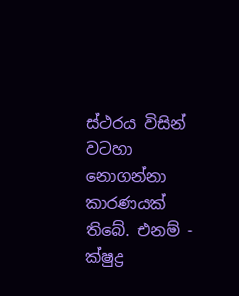ස්‌ථරය විසින් වටහා නොගන්නා කාරණයක්‌ තිබේ. එනම් - ක්‌ෂුද්‍ර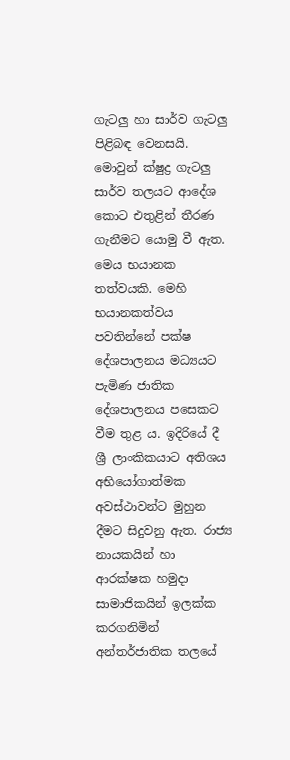ගැටලු හා සාර්ව ගැටලු පිළිබඳ වෙනසයි. මොවුන් ක්‌ෂුද්‍ර ගැටලු සාර්ව තලයට ආදේශ කොට එතුළින් තීරණ ගැනීමට යොමු වී ඇත. මෙය භයානක තත්වයකි. මෙහි භයානකත්වය පවතින්නේ පක්‌ෂ දේශපාලනය මධ්‍යයට පැමිණ ජාතික දේශපාලනය පසෙකට වීම තුළ ය. ඉදිරියේ දී ශ්‍රී ලාංකිකයාට අතිශය අභියෝගාත්මක අවස්‌ථාවන්ට මුහුන දීමට සිදුවනු ඇත. රාජ්‍ය නායකයින් හා ආරක්‌ෂක හමුදා සාමාජිකයින් ඉලක්‌ක කරගනිමින් අන්තර්ජාතික තලයේ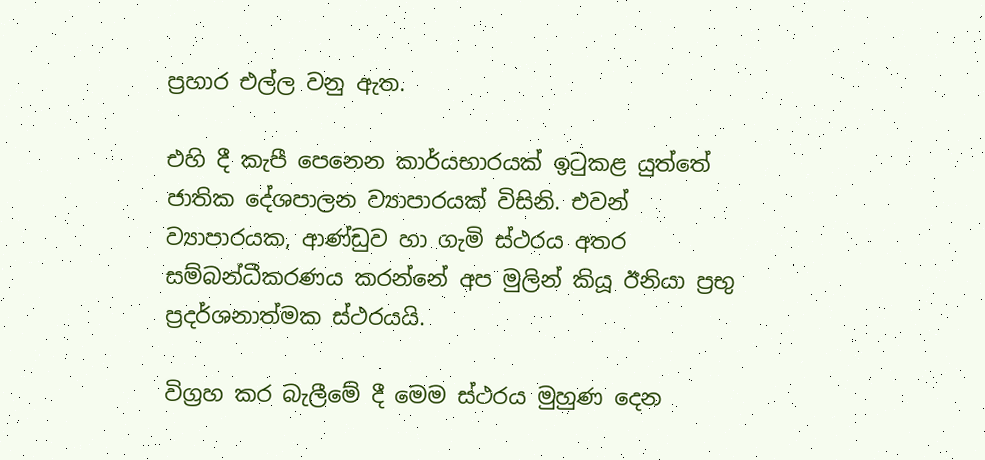ප්‍රහාර එල්ල වනු ඇත.

එහි දී කැපී පෙනෙන කාර්යභාරයක්‌ ඉටුකළ යුත්තේ ජාතික දේශපාලන ව්‍යාපාරයක්‌ විසිනි. එවන් ව්‍යාපාරයක, ආණ්‌ඩුව හා ගැමි ස්‌ථරය අතර සම්බන්ධීකරණය කරන්නේ අප මුලින් කියූ ඊනියා ප්‍රභු ප්‍රදර්ශනාත්මක ස්‌ථරයයි.

විග්‍රහ කර බැලීමේ දී මෙම ස්‌ථරය මුහුණ දෙන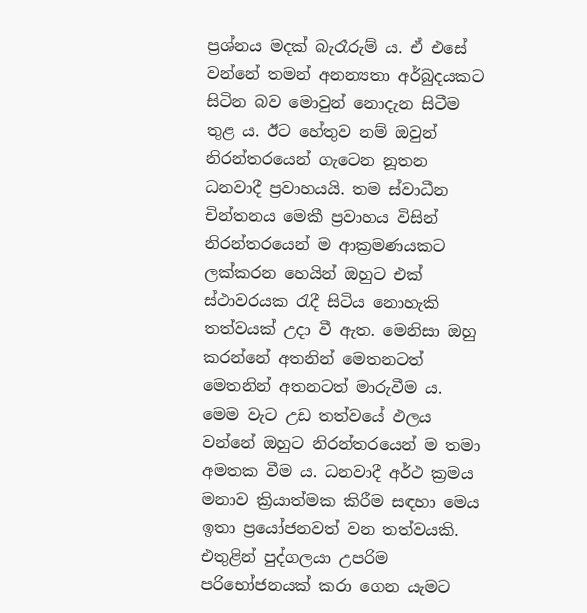ප්‍රශ්නය මදක්‌ බැරෑරුම් ය. ඒ එසේ වන්නේ තමන් අනන්‍යතා අර්බුදයකට සිටින බව මොවුන් නොදැන සිටීම තුළ ය. ඊට හේතුව නම් ඔවුන් නිරන්තරයෙන් ගැටෙන නූතන ධනවාදී ප්‍රවාහයයි. තම ස්‌වාධීන චින්තනය මෙකී ප්‍රවාහය විසින් නිරන්තරයෙන් ම ආක්‍රමණයකට ලක්‌කරන හෙයින් ඔහුට එක්‌ ස්‌ථාවරයක රැදී සිටිය නොහැකි තත්වයක්‌ උදා වී ඇත. මෙනිසා ඔහු කරන්නේ අතනින් මෙතනටත් මෙතනින් අතනටත් මාරුවීම ය. මෙම වැට උඩ තත්වයේ ඵලය වන්නේ ඔහුට නිරන්තරයෙන් ම තමා අමතක වීම ය. ධනවාදී අර්ථ ක්‍රමය මනාව ක්‍රියාත්මක කිරීම සඳහා මෙය ඉතා ප්‍රයෝජනවත් වන තත්වයකි. එතුළින් පුද්ගලයා උපරිම පරිභෝජනයක්‌ කරා ගෙන යැමට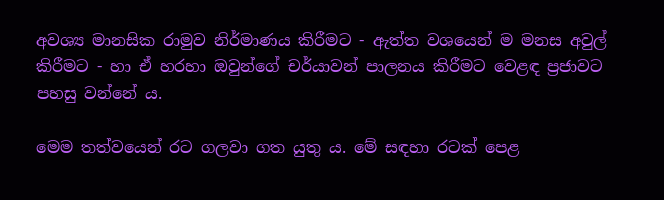අවශ්‍ය මානසික රාමුව නිර්මාණය කිරීමට - ඇත්ත වශයෙන් ම මනස අවුල් කිරීමට - හා ඒ හරහා ඔවුන්ගේ චර්යාවන් පාලනය කිරීමට වෙළඳ ප්‍රජාවට පහසු වන්නේ ය.

මෙම තත්වයෙන් රට ගලවා ගත යුතු ය. මේ සඳහා රටක්‌ පෙළ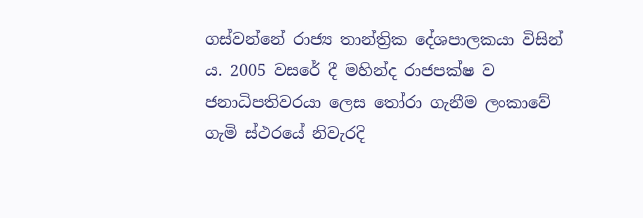ගස්‌වන්නේ රාජ්‍ය තාන්ත්‍රික දේශපාලකයා විසින් ය. 2005 වසරේ දී මහින්ද රාජපක්‌ෂ ව ජනාධිපතිවරයා ලෙස තෝරා ගැනීම ලංකාවේ ගැමි ස්‌ථරයේ නිවැරදි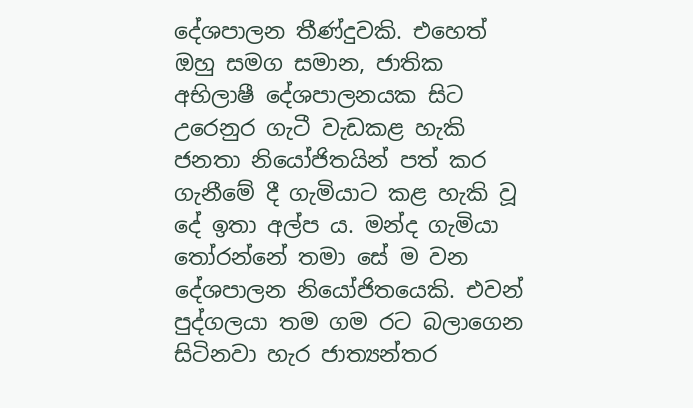දේශපාලන තීණ්‌දුවකි. එහෙත් ඔහු සමග සමාන, ජාතික අභිලාෂී දේශපාලනයක සිට උරෙනුර ගැටී වැඩකළ හැකි ජනතා නියෝජිතයින් පත් කර ගැනීමේ දී ගැමියාට කළ හැකි වූ දේ ඉතා අල්ප ය. මන්ද ගැමියා තෝරන්නේ තමා සේ ම වන දේශපාලන නියෝජිතයෙකි. එවන් පුද්ගලයා තම ගම රට බලාගෙන සිටිනවා හැර ජාත්‍යන්තර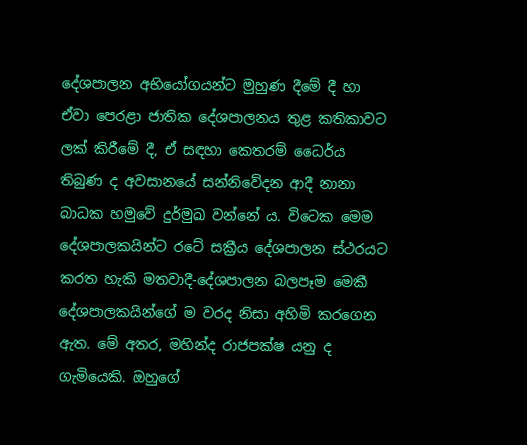දේශපාලන අභියෝගයන්ට මුහුණ දීමේ දී හා ඒවා පෙරළා ජාතික දේශපාලනය තුළ කතිකාවට ලක්‌ කිරීමේ දී, ඒ සඳහා කෙතරම් ධෛර්ය තිබුණ ද අවසානයේ සන්නිවේදන ආදී නානා බාධක හමුවේ දුර්මුඛ වන්නේ ය. විටෙක මෙම දේශපාලකයින්ට රටේ සක්‍රීය දේශපාලන ස්‌ථරයට කරත හැකි මතවාදී-දේශපාලන බලපෑම මෙකී දේශපාලකයින්ගේ ම වරද නිසා අහිමි කරගෙන ඇත. මේ අතර, මහින්ද රාජපක්‌ෂ යනු ද ගැමියෙකි. ඔහුගේ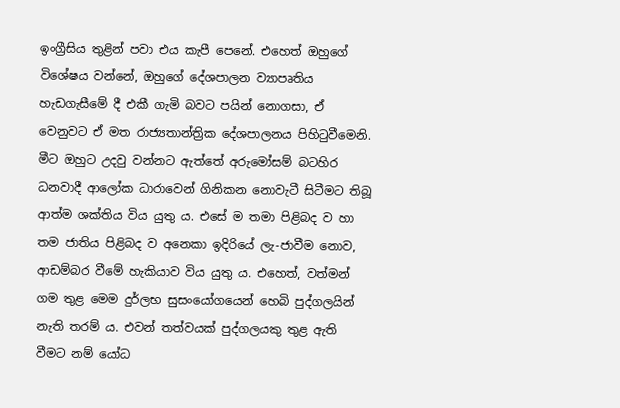ඉංග්‍රීසිය තුළින් පවා එය කැපී පෙනේ. එහෙත් ඔහුගේ විශේෂය වන්නේ, ඔහුගේ දේශපාලන ව්‍යාපෘතිය හැඩගැසීමේ දී එකී ගැමි බවට පයින් නොගසා, ඒ වෙනුවට ඒ මත රාජ්‍යතාන්ත්‍රික දේශපාලනය පිහිටුවීමෙනි. මීට ඔහුට උදවු වන්නට ඇත්තේ අරුමෝසම් බටහිර ධනවාදී ආලෝක ධාරාවෙන් ගිනිකන නොවැටී සිටීමට තිබූ ආත්ම ශක්‌තිය විය යුතු ය. එසේ ම තමා පිළිබද ව හා තම ජාතිය පිළිබද ව අනෙකා ඉදිරියේ ලැ-ජාවීම නොව, ආඩම්බර වීමේ හැකියාව විය යුතු ය. එහෙත්, වත්මන් ගම තුළ මෙම දුර්ලභ සුසංයෝගයෙන් හෙබි පුද්ගලයින් නැති තරම් ය. එවන් තත්වයක්‌ පුද්ගලයකු තුළ ඇති වීමට නම් යෝධ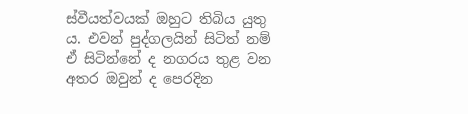ස්‌වීයත්වයක්‌ ඔහුට තිබිය යුතු ය. එවන් පුද්ගලයින් සිටිත් නම් ඒ සිටින්නේ ද නගරය තුළ වන අතර ඔවුන් ද පෙරදින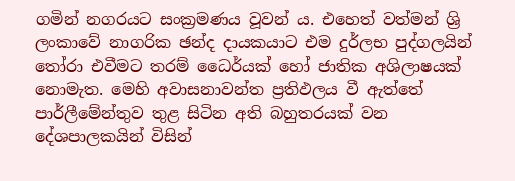ගමින් නගරයට සංක්‍රමණය වූවන් ය. එහෙත් වත්මන් ශ්‍රි ලංකාවේ නාගරික ඡන්ද දායකයාට එම දුර්ලභ පුද්ගලයින් තෝරා එවීමට තරම් ධෛර්යක්‌ හෝ ජාතික අශිලාෂයක්‌ නොමැත. මෙහි අවාසනාවන්ත ප්‍රතිඵලය වී ඇත්තේ පාර්ලීමේන්තුව තුළ සිටින අති බහුතරයක්‌ වන දේශපාලකයින් විසින්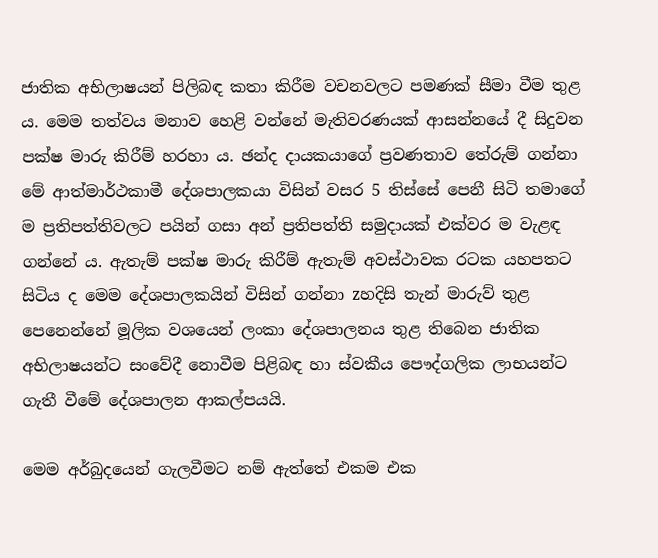ජාතික අභිලාෂයන් පිලිබඳ කතා කිරීම වචනවලට පමණක්‌ සීමා වීම තුළ ය. මෙම තත්වය මනාව හෙළි වන්නේ මැතිවරණයක්‌ ආසන්නයේ දී සිදුවන පක්‌ෂ මාරු කිරීම් හරහා ය. ඡන්ද දායකයාගේ ප්‍රවණතාව තේරුම් ගන්නා මේ ආත්මාර්ථකාමී දේශපාලකයා විසින් වසර 5 තිස්‌සේ පෙනී සිටි තමාගේ ම ප්‍රතිපත්තිවලට පයින් ගසා අන් ප්‍රතිපත්ති සමුදායක්‌ එක්‌වර ම වැළඳ ගන්නේ ය. ඇතැම් පක්‌ෂ මාරු කිරීම් ඇතැම් අවස්‌ථාවක රටක යහපතට සිටිය ද මෙම දේශපාලකයින් විසින් ගන්නා zහදිසි තැන් මාරුව් තුළ පෙනෙන්නේ මූලික වශයෙන් ලංකා දේශපාලනය තුළ තිබෙන ජාතික අභිලාෂයන්ට සංවේදී නොවීම පිළිබඳ හා ස්‌වකීය පෞද්ගලික ලාභයන්ට ගැතී වීමේ දේශපාලන ආකල්පයයි.

මෙම අර්බුදයෙන් ගැලවීමට නම් ඇත්තේ එකම එක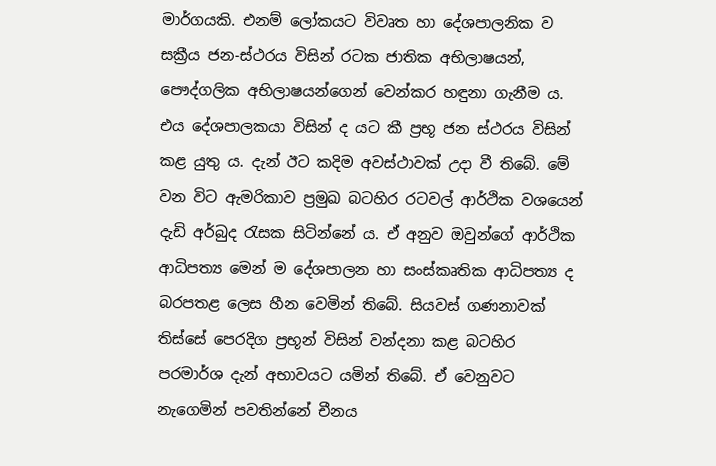මාර්ගයකි. එනම් ලෝකයට විවෘත හා දේශපාලනික ව සක්‍රීය ජන-ස්‌ථරය විසින් රටක ජාතික අභිලාෂයන්, පෞද්ගලික අභිලාෂයන්ගෙන් වෙන්කර හඳුනා ගැනීම ය. එය දේශපාලකයා විසින් ද යට කී ප්‍රභූ ජන ස්‌ථරය විසින් කළ යුතු ය. දැන් ඊට කදිම අවස්‌ථාවක්‌ උදා වී තිබේ. මේ වන විට ඇමරිකාව ප්‍රමුඛ බටහිර රටවල් ආර්ථික වශයෙන් දැඩි අර්බුද රැසක සිටින්නේ ය. ඒ අනුව ඔවුන්ගේ ආර්ථික ආධිපත්‍ය මෙන් ම දේශපාලන හා සංස්‌කෘතික ආධිපත්‍ය ද බරපතළ ලෙස හීන වෙමින් තිබේ. සියවස්‌ ගණනාවක්‌ තිස්‌සේ පෙරදිග ප්‍රභූන් විසින් වන්දනා කළ බටහිර පරමාර්ශ දැන් අභාවයට යමින් තිබේ. ඒ වෙනුවට නැගෙමින් පවතින්නේ චීනය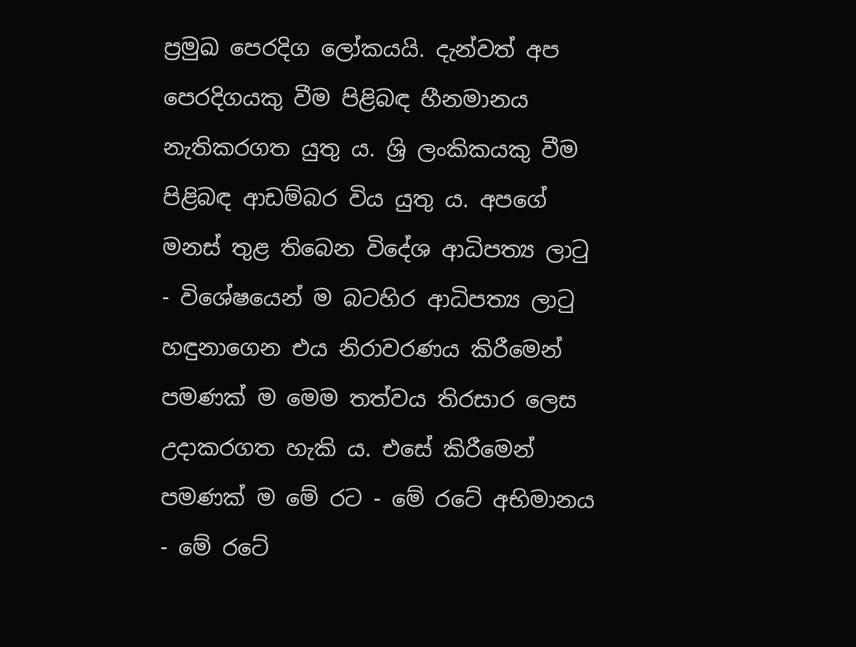ප්‍රමුඛ පෙරදිග ලෝකයයි. දැන්වත් අප පෙරදිගයකු වීම පිළිබඳ හීනමානය නැතිකරගත යුතු ය. ශ්‍රි ලංකිකයකු වීම පිළිබඳ ආඩම්බර විය යුතු ය. අපගේ මනස්‌ තුළ තිබෙන විදේශ ආධිපත්‍ය ලාටු - විශේෂයෙන් ම බටහිර ආධිපත්‍ය ලාටු හඳුනාගෙන එය නිරාවරණය කිරීමෙන් පමණක්‌ ම මෙම තත්වය තිරසාර ලෙස උදාකරගත හැකි ය. එසේ කිරීමෙන් පමණක්‌ ම මේ රට - මේ රටේ අභිමානය - මේ රටේ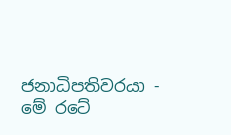ජනාධිපතිවරයා - මේ රටේ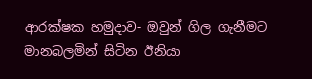ආරක්‌ෂක හමුදාව- ඔවුන් ගිල ගැනීමට මානබලමින් සිටින ඊනියා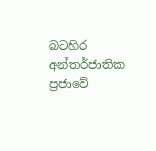බටහිර අන්තර්ජාතික ප්‍රජාවේ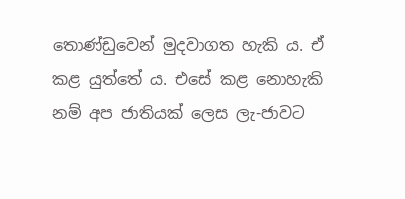තොණ්‌ඩුවෙන් මුදවාගත හැකි ය. ඒ කළ යුත්තේ ය. එසේ කළ නොහැකි නම් අප ජාතියක්‌ ලෙස ලැ-ජාවට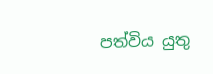පත්විය යුතු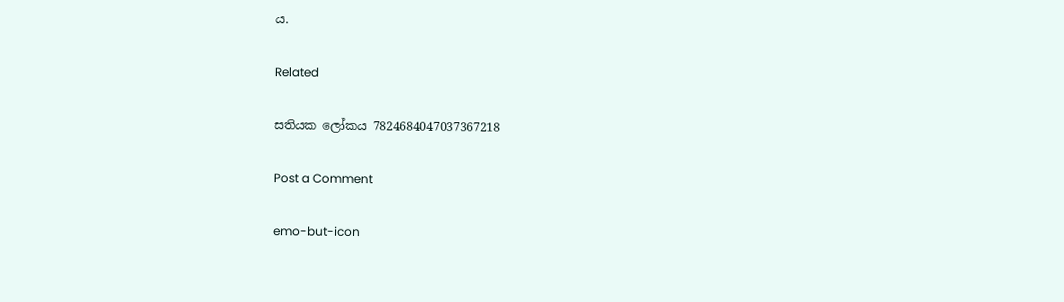ය.

Related

සතියක ලෝකය 7824684047037367218

Post a Comment

emo-but-icon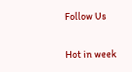Follow Us

Hot in week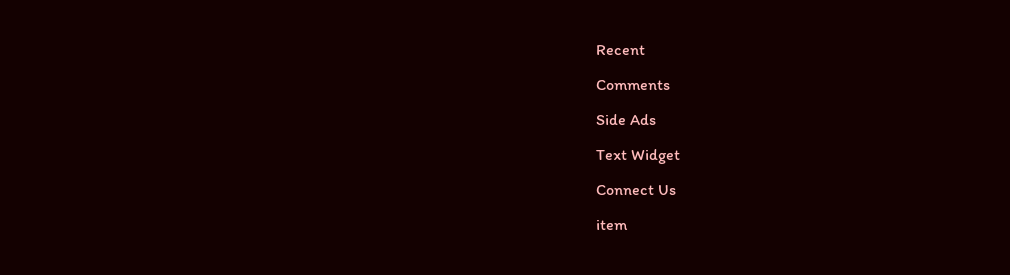Recent

Comments

Side Ads

Text Widget

Connect Us

item